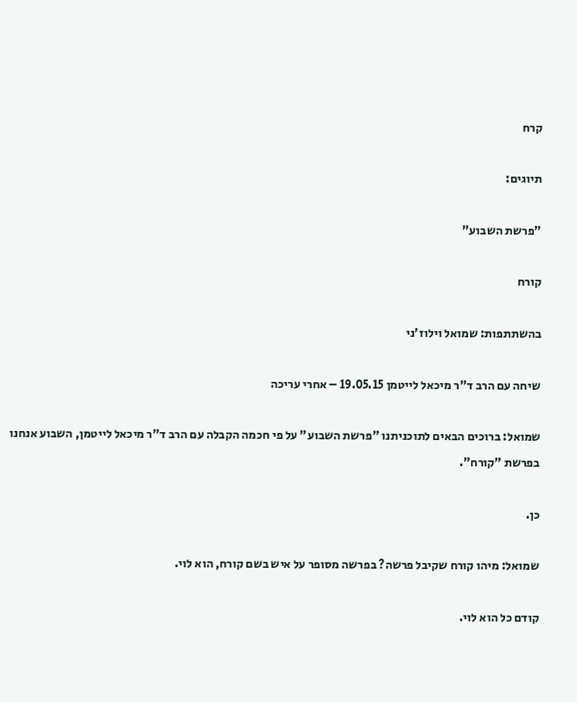קרח

תיוגים:

"פרשת השבוע"

קורח

בהשתתפות: שמואל וילוז'ני

שיחה עם הרב ד"ר מיכאל לייטמן 19.05.15 – אחרי עריכה

שמואל: ברוכים הבאים לתוכניתנו "פרשת השבוע" על פי חכמה הקבלה עם הרב ד"ר מיכאל לייטמן, השבוע אנחנו בפרשת "קורח".

כן.

שמואל: מיהו קורח שקיבל פרשה? בפרשה מסופר על איש בשם קורח, הוא לוי.

קודם כל הוא לוי.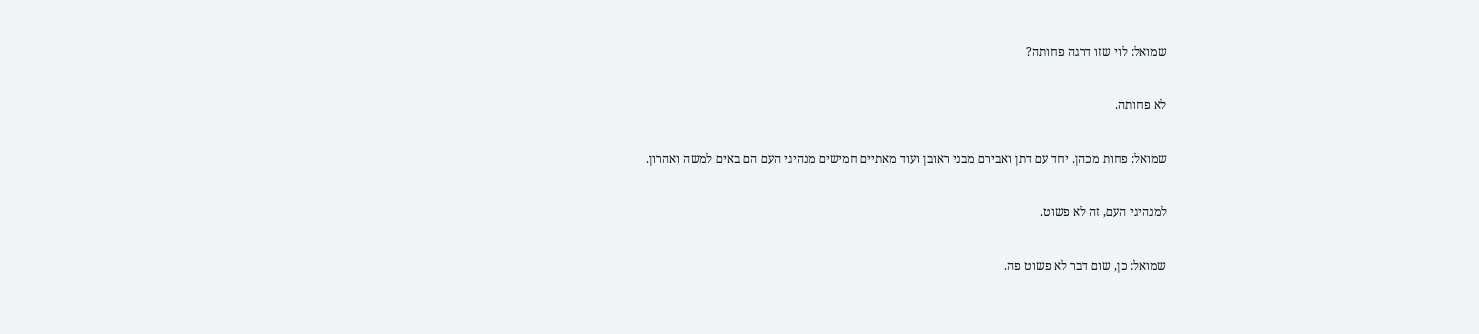שמואל: לוי שזו דרגה פחותה?

לא פחותה.

שמואל: פחות מכהן. יחד עם דתן ואבירם מבני ראובן ועוד מאתיים חמישים מנהיגי העם הם באים למשה ואהרון.

למנהיגי העם, זה לא פשוט.

שמואל: כן, שום דבר לא פשוט פה.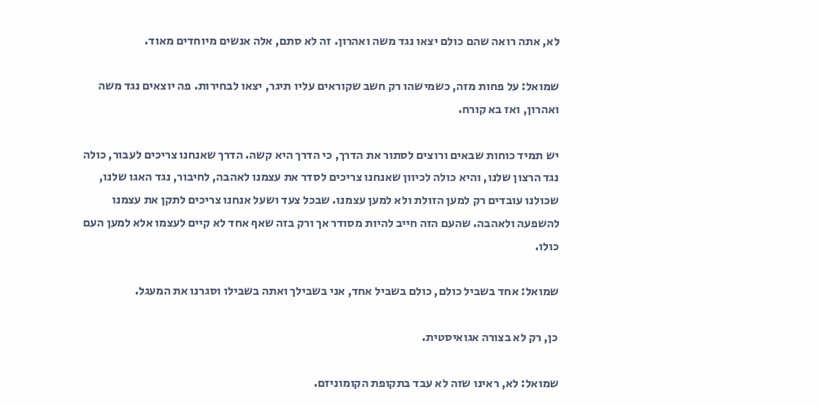לא, אתה רואה שהם כולם יצאו נגד משה ואהרון. זה לא סתם, אלה אנשים מיוחדים מאוד.

שמואל: על פחות מזה, כשמישהו רק חשב שקוראים עליו תיגר, יצאו לבחירות. פה יוצאים נגד משה ואהרון, ואז בא קורח.

יש תמיד כוחות שבאים ורוצים לסתור את הדרך, כי הדרך היא קשה. הדרך שאנחנו צריכים לעבור, כולה נגד הרצון שלנו, והיא כולה לכיוון שאנחנו צריכים לסדר את עצמנו לאהבה, לחיבור, נגד האגו שלנו, שכולנו עובדים רק למען הזולת ולא למען עצמנו. שבכל צעד ושעל אנחנו צריכים לתקן את עצמנו להשפעה ולאהבה. שהעם הזה חייב להיות מסודר אך ורק בזה שאף אחד לא קיים לעצמו אלא למען העם כולו.

שמואל: אחד בשביל כולם, כולם בשביל אחד, אני בשבילך ואתה בשבילו וסגרנו את המעגל.

כן, רק לא בצורה אגואיסטית.

שמואל: לא, ראינו שזה לא עבד בתקופת הקומוניזם.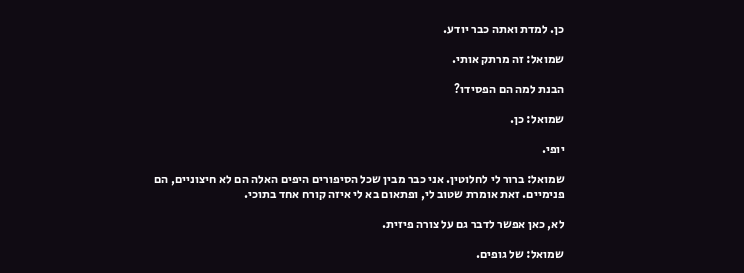כן. למדת ואתה כבר יודע.

שמואל: זה מרתק אותי.

הבנת למה הם הפסידו?

שמואל: כן.

יופי.

שמואל: ברור לי לחלוטין. אני כבר מבין שכל הסיפורים היפים האלה הם לא חיצוניים, הם פנימיים. זאת אומרת שטוב לי, ופתאום בא לי איזה קורח אחד בתוכי.

לא, כאן אפשר לדבר גם על צורה פיזית.

שמואל: של גופים.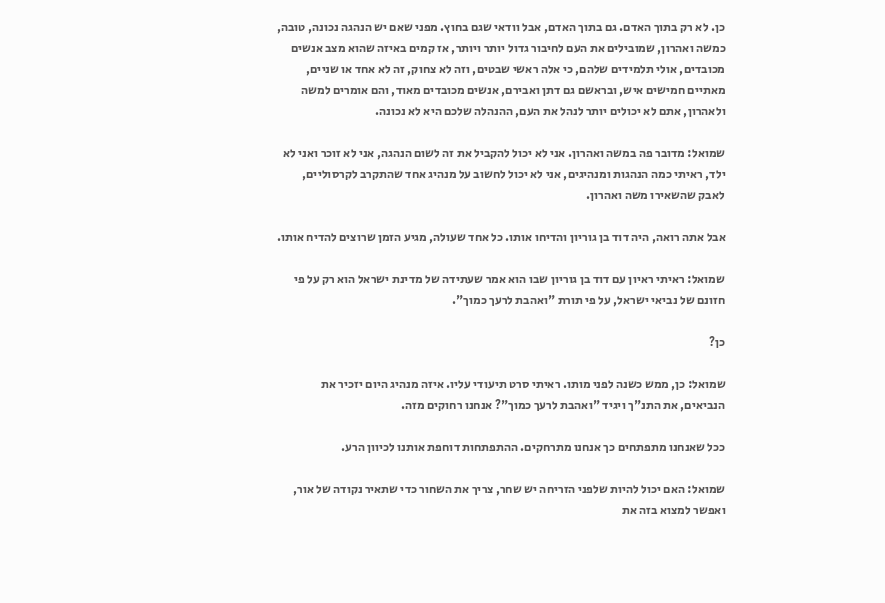כן. לא רק בתוך האדם. גם בתוך האדם, אבל וודאי שגם בחוץ. מפני שאם יש הנהגה נכונה, טובה, כמשה ואהרון, שמובילים את העם לחיבור גדול יותר ויותר, אז קמים באיזה שהוא מצב אנשים מכובדים, אולי תלמידים שלהם, כי אלה ראשי שבטים, וזה לא צחוק, זה לא אחד או שניים, מאתיים חמישים איש, ובראשם גם דתן ואבירם, אנשים מכובדים מאוד, והם אומרים למשה ולאהרון, אתם לא יכולים יותר לנהל את העם, ההנהלה שלכם היא לא נכונה.

שמואל: מדובר פה במשה ואהרון. אני לא יכול להקביל את זה לשום הנהגה, אני לא זוכר ואני לא ילד, ראיתי כמה הנהגות ומנהיגים, אני לא יכול לחשוב על מנהיג אחד שהתקרב לקרסוליים, לאבק שהשאירו משה ואהרון.

אבל אתה רואה, היה דוד בן גוריון והדיחו אותו. כל אחד שעולה, מגיע הזמן שרוצים להדיח אותו.

שמואל: ראיתי ראיון עם דוד בן גוריון שבו הוא אמר שעתידה של מדינת ישראל הוא רק על פי חזונם של נביאי ישראל, על פי תורת "ואהבת לרעך כמוך".

כן?

שמואל: כן, ממש כשנה לפני מותו. ראיתי סרט תיעודי עליו. איזה מנהיג היום יזכיר את הנביאים, את התנ"ך ויגיד "ואהבת לרעך כמוך"? אנחנו רחוקים מזה.

ככל שאנחנו מתפתחים כך אנחנו מתרחקים. ההתפתחות דוחפת אותנו לכיוון הרע.

שמואל: האם יכול להיות שלפני הזריחה יש שחר, צריך את השחור כדי שתאיר נקודה של אור, ואפשר למצוא בזה את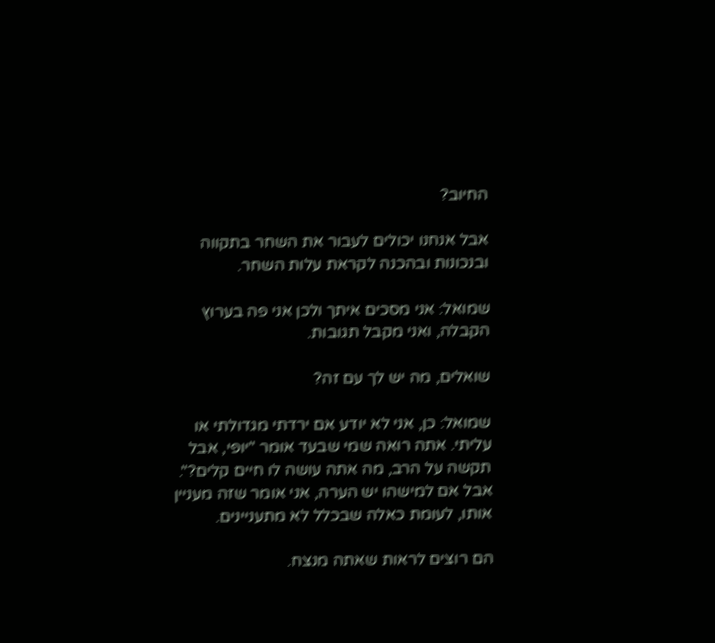החיוב?

אבל אנחנו יכולים לעבור את השחר בתקווה ובנכונות ובהכנה לקראת עלות השחר.

שמואל: אני מסכים איתך ולכן אני פה בערוץ הקבלה, ואני מקבל תגובות.

שואלים, מה יש לך עם זה?

שמואל: כן, אני לא יודע אם ירדתי מגדולתי או עליתי. אתה רואה שמי שבעד אומר "יופי, אבל תקשה על הרב, מה אתה עושה לו חיים קלים?". אבל אם למישהו יש הערה, אני אומר שזה מעניין אותו, לעומת כאלה שבכלל לא מתעניינים.

הם רוצים לראות שאתה מנצח.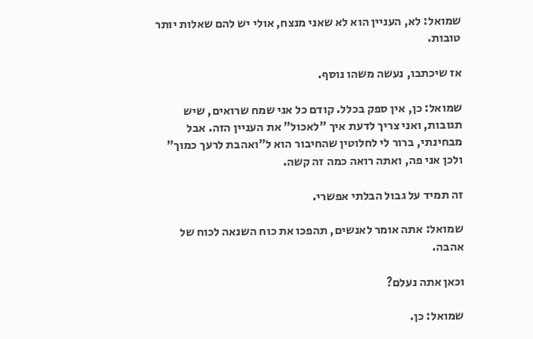שמואל: לא, העניין הוא לא שאני מנצח, אולי יש להם שאלות יותר טובות.

אז שיכתבו, נעשה משהו נוסף.

שמואל: כן, אין ספק בכלל. קודם כל אני שמח שרואים, שיש תגובות, ואני צריך לדעת איך "לאכול" את העניין הזה. אבל מבחינתי, ברור לי לחלוטין שהחיבור הוא ל"ואהבת לרעך כמוך" ולכן אני פה, ואתה רואה כמה זה קשה.

זה תמיד על גבול הבלתי אפשרי.

שמואל: אתה אומר לאנשים, תהפכו את כוח השנאה לכוח של אהבה.

וכאן אתה נעלם?

שמואל: כן.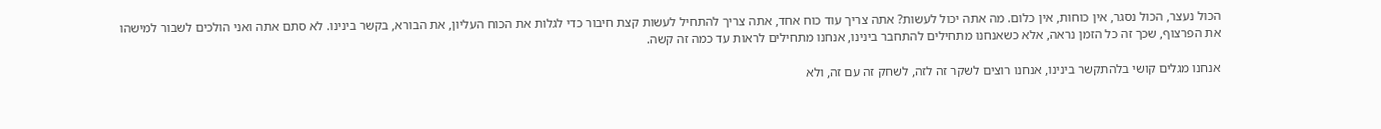הכול נעצר, הכול נסגר, אין כוחות, אין כלום. מה אתה יכול לעשות? אתה צריך עוד כוח אחד, אתה צריך להתחיל לעשות קצת חיבור כדי לגלות את הכוח העליון, את הבורא, בקשר בינינו. לא סתם אתה ואני הולכים לשבור למישהו את הפרצוף, שכך זה כל הזמן נראה, אלא כשאנחנו מתחילים להתחבר בינינו, אנחנו מתחילים לראות עד כמה זה קשה.

אנחנו מגלים קושי בלהתקשר בינינו, אנחנו רוצים לשקר זה לזה, לשחק זה עם זה, ולא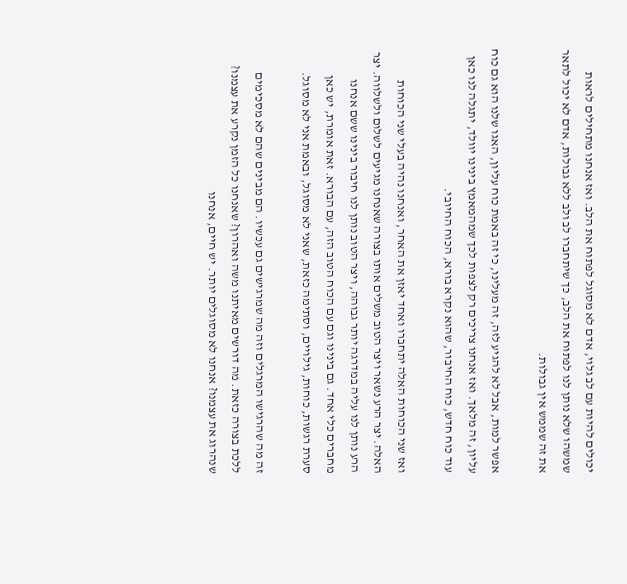יכולים להיות עם לב גלוי, אדם לא מסוגל לפתוח את הלב. ואז אנחנו מתחילים לראות שמשהו שלא נותן לנו לפתוח את הלב, כך שיתחברו לב ולב ללא גבולות, אדם לא יכול לתאר את זה שממש אין גבולות.

אפשר למות, אבל לא להגיע לזה, זה מעלינו, כי זה באמת כוח עליון, האגו שלנו הוא גם כוח עליון, זה מלאך. ואז אנחנו צריכים רק לצפות לכך שמהמאמץ בינינו יוולד, יתגלה לנו כאן עוד כוח חדש, כוח החיבור, שהוא נקרא בורא, הכוח החיובי.

ואז שני הכוחות האלה יתחברו ואחד יאזן את האחר, ואנחנו נהיה בעלי שני הכוחות האלה. יצר הרע נשאר ויצר הטוב משלים אותו בצורה שאנחנו מגיעים לשלום ולשלווה. יצר הרע נותן לנו עליה במדרגה יותר גבוהה, ויצר הטוב נותן לנו חיבור בינינו ששם אנחנו מחברים כלי אחד. גם בינינו וגם עם הכוח הטוב הזה, עם הבורא. זאת אומרת, יש כאן סערת רגשות, כוחות, גילויים, וסתימה כזאת, שאני לא מסוגל, ובאמת אני לא מסוגל.

זה מה שהרגישו המרגלים וזה מה שמרגישים גם עכשיו. הם מבינים שהם לא מסכימים ללכת בצורה כזאת. מה דורשים מאיתנו משה ואהרון? שאנחנו כל הזמן נקרע את עצמנו? שנהרוג את עצמנו? אנחנו לא מסוגלים יותר. יש חיים, אנחנו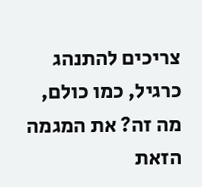צריכים להתנהג כרגיל, כמו כולם, מה זה? את המגמה הזאת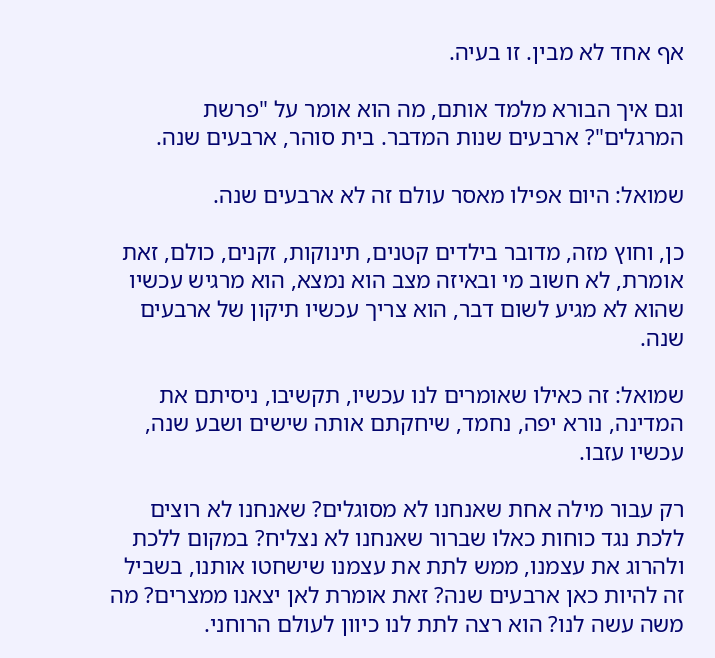אף אחד לא מבין. זו בעיה.

וגם איך הבורא מלמד אותם, מה הוא אומר על "פרשת המרגלים"? ארבעים שנות המדבר. בית סוהר, ארבעים שנה.

שמואל: היום אפילו מאסר עולם זה לא ארבעים שנה.

כן, וחוץ מזה, מדובר בילדים קטנים, תינוקות, זקנים, כולם, זאת אומרת, לא חשוב מי ובאיזה מצב הוא נמצא, הוא מרגיש עכשיו שהוא לא מגיע לשום דבר, הוא צריך עכשיו תיקון של ארבעים שנה.

שמואל: זה כאילו שאומרים לנו עכשיו, תקשיבו, ניסיתם את המדינה, נורא יפה, נחמד, שיחקתם אותה שישים ושבע שנה, עכשיו עזבו.

רק עבור מילה אחת שאנחנו לא מסוגלים? שאנחנו לא רוצים ללכת נגד כוחות כאלו שברור שאנחנו לא נצליח? במקום ללכת ולהרוג את עצמנו, ממש לתת את עצמנו שישחטו אותנו, בשביל זה להיות כאן ארבעים שנה? זאת אומרת לאן יצאנו ממצרים? מה משה עשה לנו? הוא רצה לתת לנו כיוון לעולם הרוחני.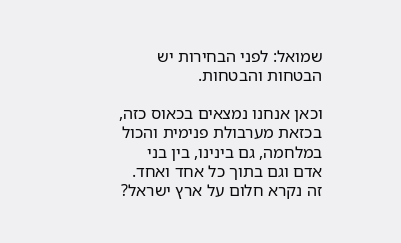שמואל: לפני הבחירות יש הבטחות והבטחות.

וכאן אנחנו נמצאים בכאוס כזה, בכזאת מערבולת פנימית והכול במלחמה, גם בינינו, בין בני אדם וגם בתוך כל אחד ואחד. זה נקרא חלום על ארץ ישראל?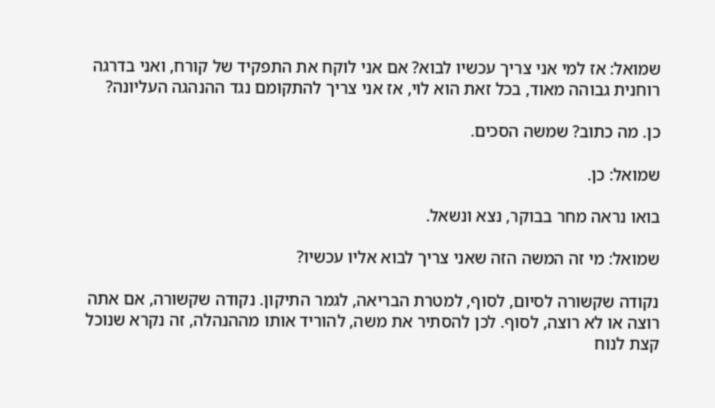שמואל: אז למי אני צריך עכשיו לבוא? אם אני לוקח את התפקיד של קורח, ואני בדרגה רוחנית גבוהה מאוד, בכל זאת הוא לוי, אז אני צריך להתקומם נגד ההנהגה העליונה?

כן. מה כתוב? שמשה הסכים.

שמואל: כן.

בואו נראה מחר בבוקר, נצא ונשאל.

שמואל: מי זה המשה הזה שאני צריך לבוא אליו עכשיו?

נקודה שקשורה לסיום, לסוף, למטרת הבריאה, לגמר התיקון. נקודה שקשורה, אם אתה רוצה או לא רוצה, לסוף. לכן להסתיר את משה, להוריד אותו מההנהלה, זה נקרא שנוכל קצת לנוח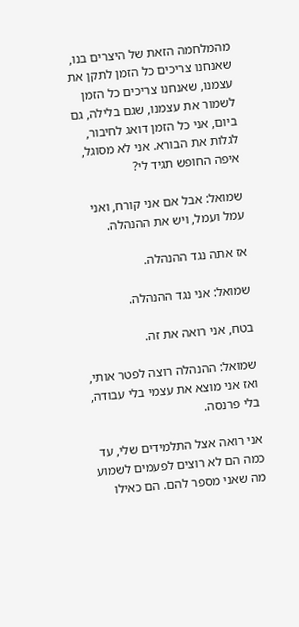מהמלחמה הזאת של היצרים בנו, שאנחנו צריכים כל הזמן לתקן את עצמנו, שאנחנו צריכים כל הזמן לשמור את עצמנו, שגם בלילה, גם ביום, אני כל הזמן דואג לחיבור, לגלות את הבורא. אני לא מסוגל, איפה החופש תגיד לי?

שמואל: אבל אם אני קורח, ואני עמל ועמל, ויש את ההנהלה.

אז אתה נגד ההנהלה.

שמואל: אני נגד ההנהלה.

בטח, אני רואה את זה.

שמואל: ההנהלה רוצה לפטר אותי, ואז אני מוצא את עצמי בלי עבודה, בלי פרנסה.

אני רואה אצל התלמידים שלי, עד כמה הם לא רוצים לפעמים לשמוע מה שאני מספר להם. הם כאילו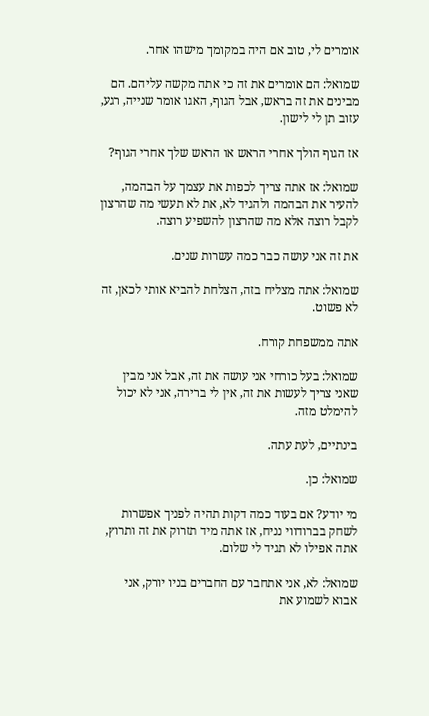אומרים לי, טוב אם היה במקומך מישהו אחר.

שמואל: הם אומרים את זה כי אתה מקשה עליהם. הם מבינים את זה בראש, אבל הגוף, האגו אומר שנייה, רגע, עזוב תן לי לישון.

אז הגוף הולך אחרי הראש או הראש שלך אחרי הגוף?

שמואל: אז אתה צריך לכפות את עצמך על הבהמה, להעיר את הבהמה ולהגיד לא, את לא תעשי מה שהרצון לקבל רוצה אלא מה שהרצון להשפיע רוצה.

את זה אני עושה כבר כמה עשרות שנים.

שמואל: אתה מצליח בזה, הצלחת להביא אותי לכאן, זה לא פשוט.

אתה ממשפחת קורח.

שמואל: בעל כורחי אני עושה את זה, אבל אני מבין שאני צריך לעשות את זה, אין לי ברירה, אני לא יכול להימלט מזה.

בינתיים, לעת עתה.

שמואל: כן.

מי יודע? אם בעוד כמה דקות תהיה לפניך אפשרות לשחק בברודווי נניח, אז אתה מיד תזרוק את זה ותרוץ, אתה אפילו לא תגיד לי שלום.

שמואל: לא, אני אתחבר עם החברים בניו יורק, אני אבוא לשמוע את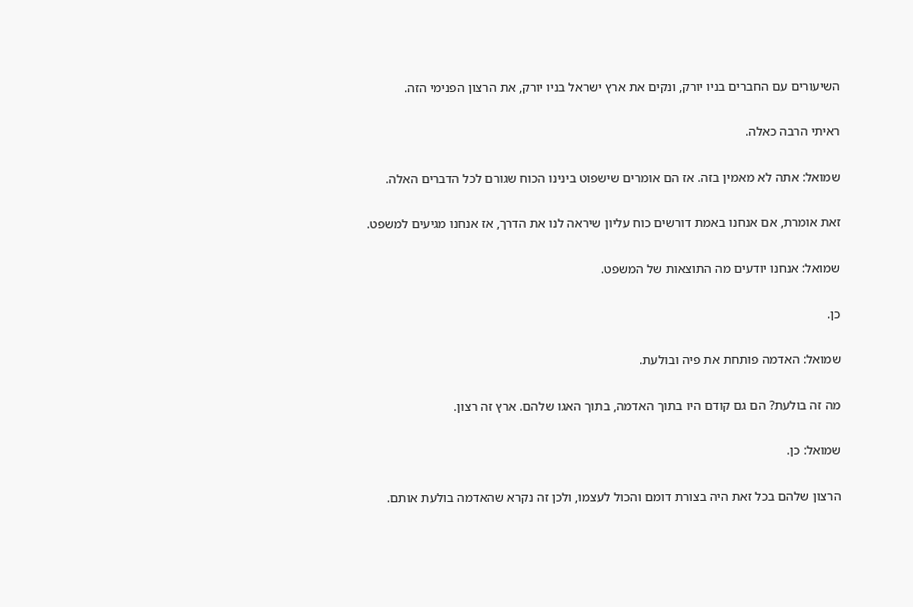השיעורים עם החברים בניו יורק, ונקים את ארץ ישראל בניו יורק, את הרצון הפנימי הזה.

ראיתי הרבה כאלה.

שמואל: אתה לא מאמין בזה. אז הם אומרים שישפוט בינינו הכוח שגורם לכל הדברים האלה.

זאת אומרת, אם אנחנו באמת דורשים כוח עליון שיראה לנו את הדרך, אז אנחנו מגיעים למשפט.

שמואל: אנחנו יודעים מה התוצאות של המשפט.

כן.

שמואל: האדמה פותחת את פיה ובולעת.

מה זה בולעת? הם גם קודם היו בתוך האדמה, בתוך האגו שלהם. ארץ זה רצון.

שמואל: כן.

הרצון שלהם בכל זאת היה בצורת דומם והכול לעצמו, ולכן זה נקרא שהאדמה בולעת אותם.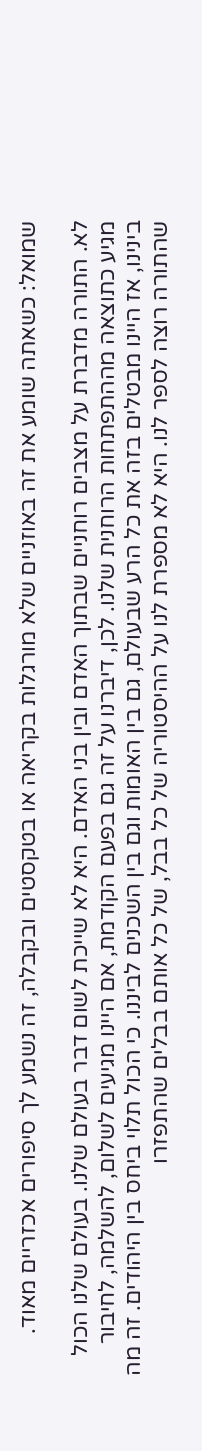שמואל: כשאתה שומע את זה באוזניים שלא מורגלות בקריאה או בטקסטים ובקבלה, זה נשמע לך סיפורים אכזריים מאוד.

לא. התורה מדברת על מצבים רוחניים שבתוך האדם ובין בני האדם. היא לא שייכת לשום דבר בעולם שלנו. בעולם שלנו הכול מגיע כתוצאה מההתפתחות הרוחנית שלנו. לכן, דיברנו על זה גם בפעם הקודמת, אם היינו מגיעים לשלום, להשלמה, לחיבור בינינו, אז היינו מבטלים בזה את כל הרע שבעולם, גם בין האומות וגם בין השכנים לביננו. כי הכול תלוי ביחס בין היהודים. זה מה שהתורה רוצה לספר לנו. היא לא מספרת לנו על ההיסטוריה של כל בבל, של כל אותם בבלים שהתפזרו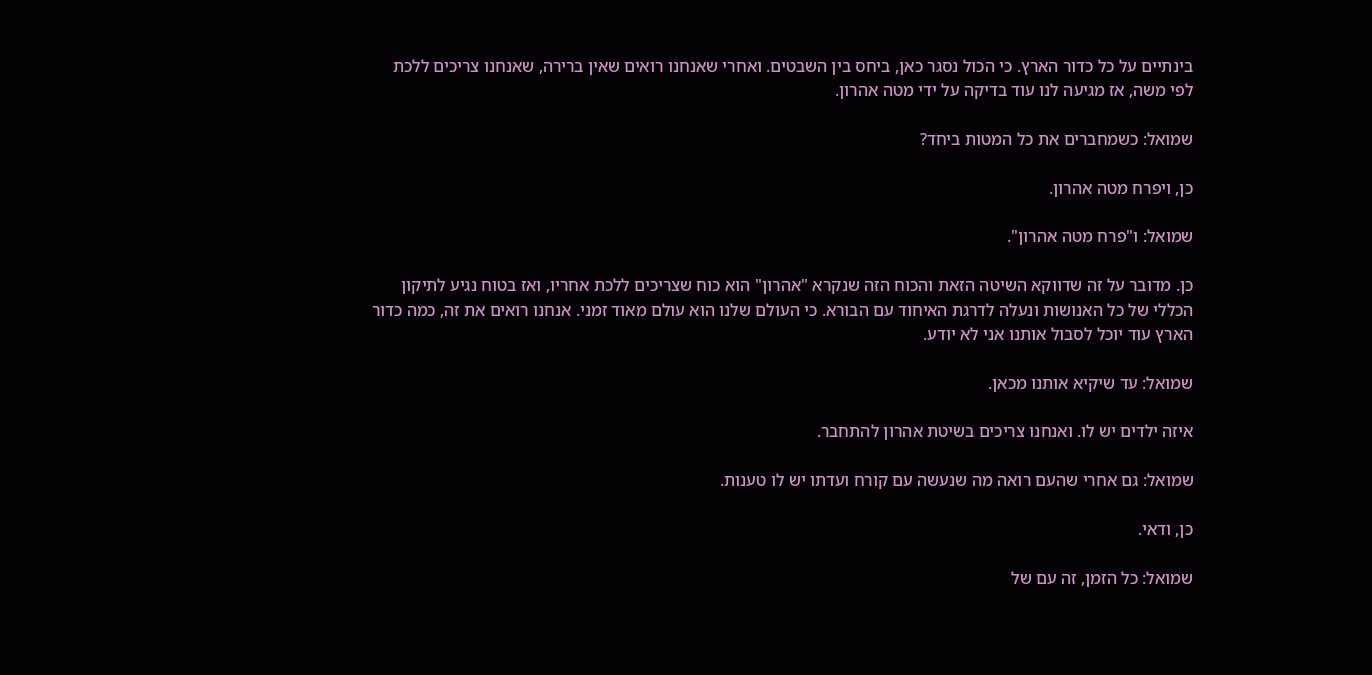בינתיים על כל כדור הארץ. כי הכול נסגר כאן, ביחס בין השבטים. ואחרי שאנחנו רואים שאין ברירה, שאנחנו צריכים ללכת לפי משה, אז מגיעה לנו עוד בדיקה על ידי מטה אהרון.

שמואל: כשמחברים את כל המטות ביחד?

כן, ויפרח מטה אהרון.

שמואל: ו"פרח מטה אהרון".

כן. מדובר על זה שדווקא השיטה הזאת והכוח הזה שנקרא "אהרון" הוא כוח שצריכים ללכת אחריו, ואז בטוח נגיע לתיקון הכללי של כל האנושות ונעלה לדרגת האיחוד עם הבורא. כי העולם שלנו הוא עולם מאוד זמני. אנחנו רואים את זה, כמה כדור הארץ עוד יוכל לסבול אותנו אני לא יודע.

שמואל: עד שיקיא אותנו מכאן.

איזה ילדים יש לו. ואנחנו צריכים בשיטת אהרון להתחבר.

שמואל: גם אחרי שהעם רואה מה שנעשה עם קורח ועדתו יש לו טענות.

כן, ודאי.

שמואל: כל הזמן, זה עם של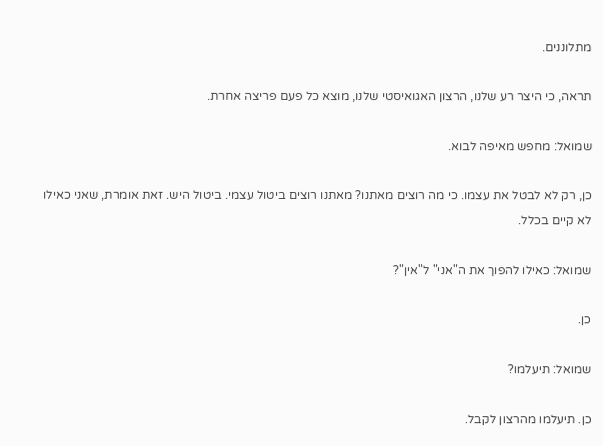מתלוננים.

תראה, כי היצר רע שלנו, הרצון האגואיסטי שלנו, מוצא כל פעם פריצה אחרת.

שמואל: מחפש מאיפה לבוא.

כן, רק לא לבטל את עצמו. כי מה רוצים מאתנו? מאתנו רוצים ביטול עצמי. ביטול היש. זאת אומרת, שאני כאילו לא קיים בכלל.

שמואל: כאילו להפוך את ה"אני" ל"אין"?

כן.

שמואל: תיעלמו?

כן. תיעלמו מהרצון לקבל.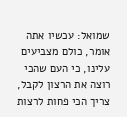שמואל: עכשיו אתה אומר, כולם מצביעים עלינו, כי העם שהכי רוצה את הרצון לקבל, צריך הכי פחות לרצות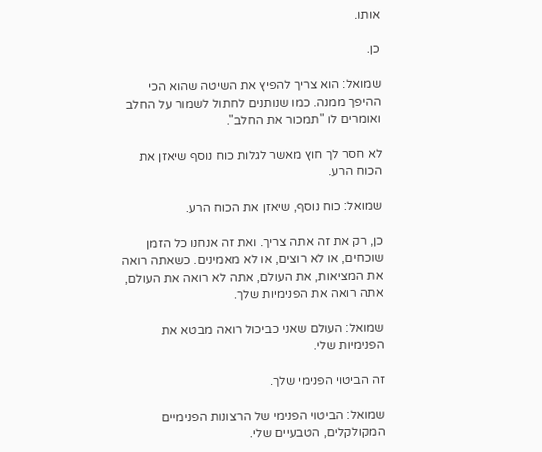אותו.

כן.

שמואל: הוא צריך להפיץ את השיטה שהוא הכי ההיפך ממנה. כמו שנותנים לחתול לשמור על החלב ואומרים לו "תמכור את החלב".

לא חסר לך חוץ מאשר לגלות כוח נוסף שיאזן את הכוח הרע.

שמואל: כוח נוסף, שיאזן את הכוח הרע.

כן, רק את זה אתה צריך. ואת זה אנחנו כל הזמן שוכחים, או לא רוצים, או לא מאמינים. כשאתה רואה את המציאות, את העולם, אתה לא רואה את העולם, אתה רואה את הפנימיות שלך.

שמואל: העולם שאני כביכול רואה מבטא את הפנימיות שלי.

זה הביטוי הפנימי שלך.

שמואל: הביטוי הפנימי של הרצונות הפנימיים המקולקלים, הטבעיים שלי.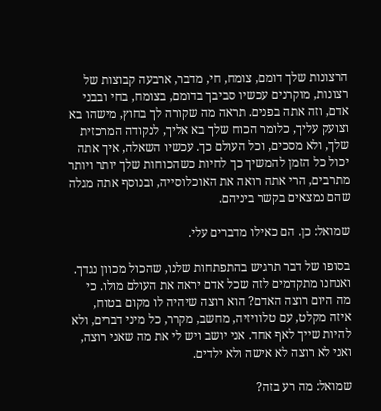הרצונות שלך דומם, צומח, חי, מדבר, ארבעה קבוצות של רצונות, מוקרנים עכשיו סביבך בדומם, בצומח, בחי ובבני אדם, וזה אתה בפנים. תראה מה שקורה לך בחוץ, מישהו בא וצועק עליך, כלומר הכוח שלך בא אליך, לנקודה המרכזית שלך, ולא מסכים, וכל העולם כך. עכשיו השאלה, איך אתה יכול כל הזמן להמשיך כך לחיות כשהכוחות שלך יותר ויותר מתרבים, הרי אתה רואה את האוכלוסייה, ובנוסף אתה מגלה שהם נמצאים בקשר ביניהם.

שמואל: כן. הם כאילו מדברים עלי.

בסופו של דבר תרגיש בהתפתחות שלנו, שהכול מכוון נגדך. ואנחנו מתקדמים לזה שכל אדם יראה את העולם מולו. כי מה היום רוצה האדם? הוא רוצה שיהיה לו מקום בטוח, איזה מקלט, עם טלוויזיה, מחשב, מקרר, כל מיני דברים, ולא להיות שייך לאף אחד. אני יושב ויש לי את מה שאני רוצה, ואני לא רוצה לא אישה ולא ילדים.

שמואל: מה רע בזה?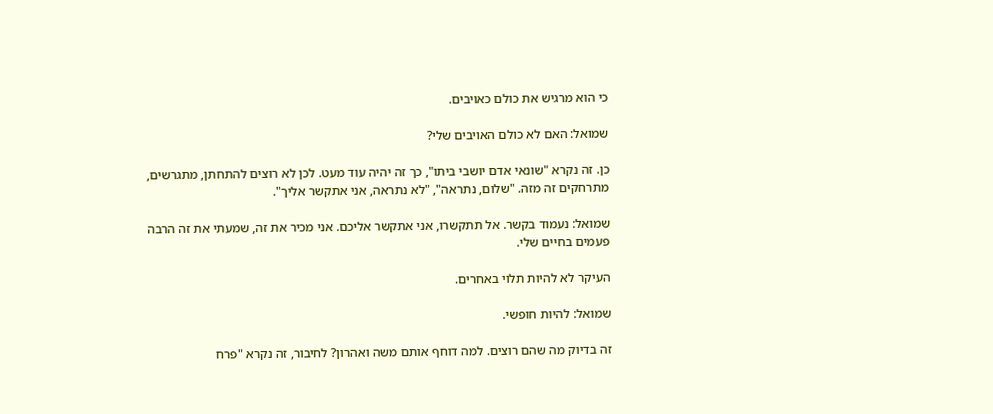כי הוא מרגיש את כולם כאויבים.

שמואל: האם לא כולם האויבים שלי?

כן. זה נקרא "שונאי אדם יושבי ביתו", כך זה יהיה עוד מעט. לכן לא רוצים להתחתן, מתגרשים, מתרחקים זה מזה. "שלום, נתראה", "לא נתראה, אני אתקשר אליך".

שמואל: נעמוד בקשר. אל תתקשרו, אני אתקשר אליכם. אני מכיר את זה, שמעתי את זה הרבה פעמים בחיים שלי.

העיקר לא להיות תלוי באחרים.

שמואל: להיות חופשי.

זה בדיוק מה שהם רוצים. למה דוחף אותם משה ואהרון? לחיבור, זה נקרא "פרח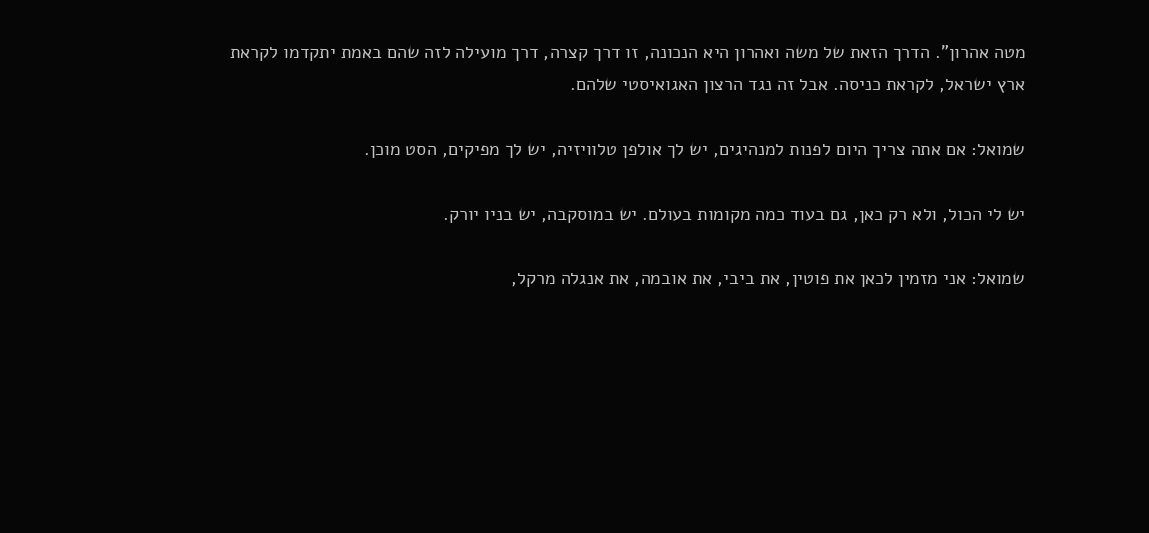מטה אהרון". הדרך הזאת של משה ואהרון היא הנכונה, זו דרך קצרה, דרך מועילה לזה שהם באמת יתקדמו לקראת ארץ ישראל, לקראת כניסה. אבל זה נגד הרצון האגואיסטי שלהם.

שמואל: אם אתה צריך היום לפנות למנהיגים, יש לך אולפן טלוויזיה, יש לך מפיקים, הסט מוכן.

יש לי הכול, ולא רק כאן, גם בעוד כמה מקומות בעולם. יש במוסקבה, יש בניו יורק.

שמואל: אני מזמין לכאן את פוטין, את ביבי, את אובמה, את אנגלה מרקל,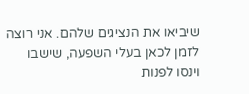שיביאו את הנציגים שלהם. אני רוצה לזמן לכאן בעלי השפעה, שישבו וינסו לפנות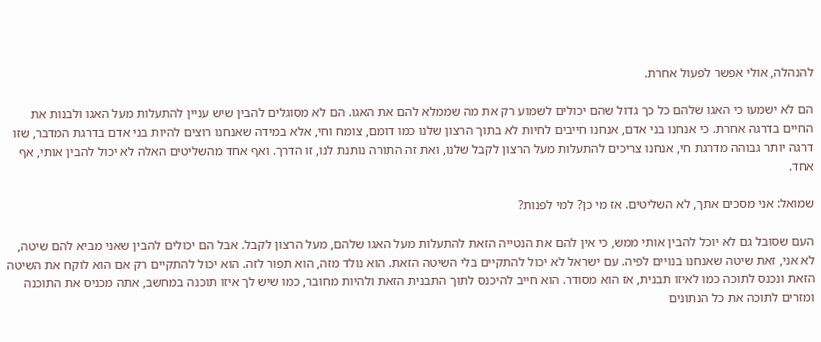להנהלה, אולי אפשר לפעול אחרת.

הם לא ישמעו כי האגו שלהם כל כך גדול שהם יכולים לשמוע רק את מה שממלא להם את האגו. הם לא מסוגלים להבין שיש עניין להתעלות מעל האגו ולבנות את החיים בדרגה אחרת. כי אנחנו בני אדם, אנחנו חייבים לחיות לא בתוך הרצון שלנו כמו דומם, צומח וחי, אלא במידה שאנחנו רוצים להיות בני אדם בדרגת המדבר, שזו דרגה יותר גבוהה מדרגת חי, אנחנו צריכים להתעלות מעל הרצון לקבל שלנו, ואת זה התורה נותנת לנו, זו הדרך. ואף אחד מהשליטים האלה לא יכול להבין אותי, אף אחד.

שמואל: אני מסכים אתך, לא השליטים. אז מי כן? למי לפנות?

העם שסובל גם לא יוכל להבין אותי ממש, כי אין להם את הנטייה הזאת להתעלות מעל האגו שלהם, מעל הרצון לקבל. אבל הם יכולים להבין שאני מביא להם שיטה, לא אני, זאת שיטה שאנחנו בנויים לפיה. עם ישראל לא יכול להתקיים בלי השיטה הזאת. הוא נולד מזה, הוא תפור לזה. הוא יכול להתקיים רק אם הוא לוקח את השיטה הזאת ונכנס לתוכה כמו לאיזו תבנית, אז הוא מסודר. הוא חייב להיכנס לתוך התבנית הזאת ולהיות מחובר, כמו שיש לך איזו תוכנה במחשב, אתה מכניס את התוכנה ומזרים לתוכה את כל הנתונים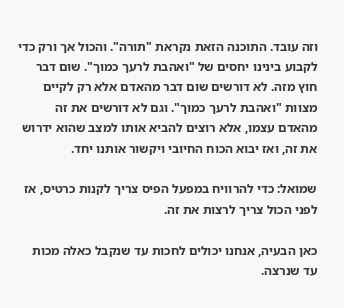וזה עובד. התוכנה הזאת נקראת "תורה". והכול אך ורק כדי לקבוע בינינו יחסים של "ואהבת לרעך כמוך". שום דבר חוץ מזה. לא דורשים שום דבר מהאדם אלא רק לקיים מצוות "ואהבת לרעך כמוך". וגם לא דורשים את זה מהאדם עצמו, אלא רוצים להביא אותו למצב שהוא ידרוש את זה, ואז יבוא הכוח החיובי ויקשור אותנו יחד.

שמואל: כדי להרוויח במפעל הפיס צריך לקנות כרטיס, אז לפני הכול צריך לרצות את זה.

כאן הבעיה, אנחנו יכולים לחכות עד שנקבל כאלה מכות עד שנרצה.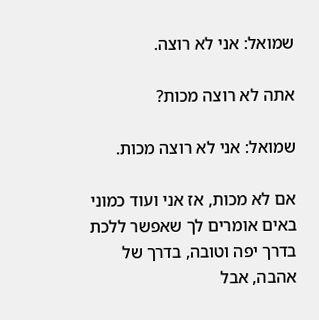שמואל: אני לא רוצה.

אתה לא רוצה מכות?

שמואל: אני לא רוצה מכות.

אם לא מכות, אז אני ועוד כמוני באים אומרים לך שאפשר ללכת בדרך יפה וטובה, בדרך של אהבה, אבל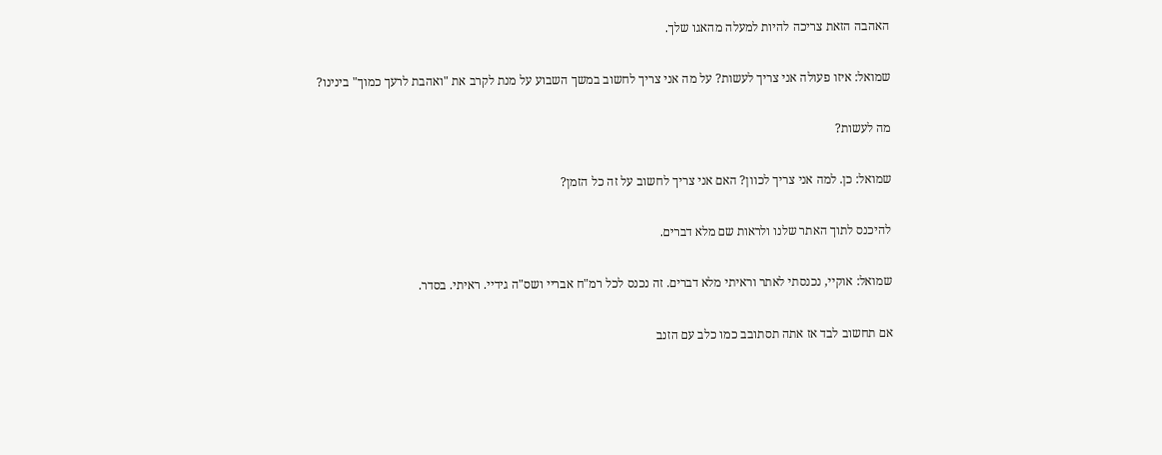האהבה הזאת צריכה להיות למעלה מהאגו שלך.

שמואל: איזו פעולה אני צריך לעשות? על מה אני צריך לחשוב במשך השבוע על מנת לקרב את "ואהבת לרעך כמוך" בינינו?

מה לעשות?

שמואל: כן. למה אני צריך לכוון? האם אני צריך לחשוב על זה כל הזמן?

להיכנס לתוך האתר שלנו ולראות שם מלא דברים.

שמואל: אוקיי, נכנסתי לאתר וראיתי מלא דברים. זה נכנס לכל רמ"ח אבריי ושס"ה גידיי. ראיתי. בסדר.

אם תחשוב לבד אז אתה תסתובב כמו כלב עם הזנב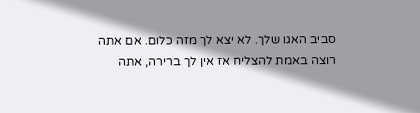סביב האגו שלך. לא יצא לך מזה כלום. אם אתה רוצה באמת להצליח אז אין לך ברירה, אתה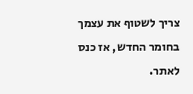צריך לשטוף את עצמך בחומר החדש, אז כנס לאתר.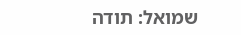שמואל: תודה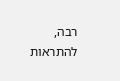רבה, להתראות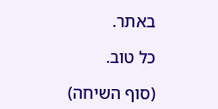באתר.

כל טוב.

(סוף השיחה)